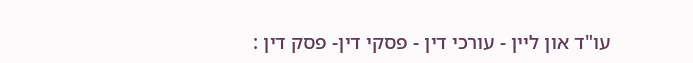עו"ד און ליין - עורכי דין - פסקי דין- פסק דין :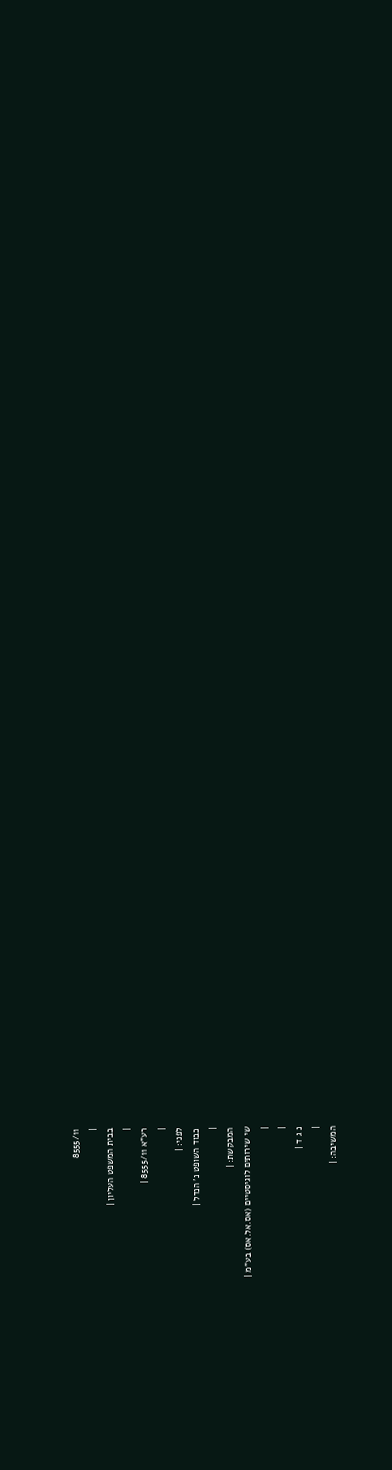8555/11
|
בבית המשפט העליון |
|
רע"א 8555/11 |
|
לפני: |
כבוד השופט נ' הנדל |
|
המבקשת: |
שי שירותים לוגיסטיים (אס.אל.אס) בע"מ |
|
|
נ ג ד |
|
המשיבה: |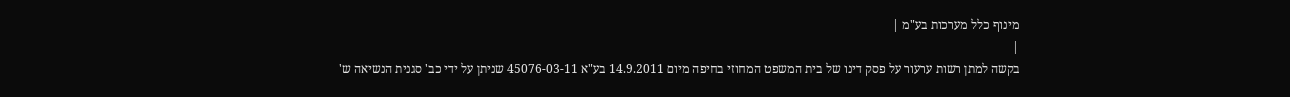מינוף כלל מערכות בע"מ |
|
בקשה למתן רשות ערעור על פסק דינו של בית המשפט המחוזי בחיפה מיום 14.9.2011 בע"א 45076-03-11 שניתן על ידי כב' סגנית הנשיאה ש'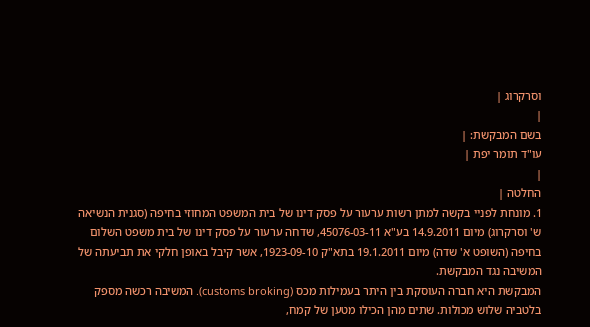וסרקרוג |
|
בשם המבקשת: |
עו"ד תומר יפת |
|
החלטה |
1. מונחת לפניי בקשה למתן רשות ערעור על פסק דינו של בית המשפט המחוזי בחיפה (סגנית הנשיאה ש' וסרקרוג) מיום 14.9.2011 בע"א 45076-03-11, שדחה ערעור על פסק דינו של בית משפט השלום בחיפה (השופט א' שדה) מיום 19.1.2011 בתא"ק 1923-09-10, אשר קיבל באופן חלקי את תביעתה של המשיבה נגד המבקשת.
המבקשת היא חברה העוסקת בין היתר בעמילות מכס (customs broking). המשיבה רכשה מספק בלטביה שלוש מכולות. שתים מהן הכילו מטען של קמח,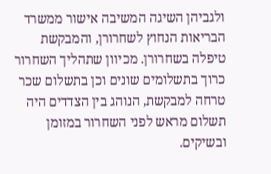ולגביהן השיגה המשיבה אישור ממשרד הבריאות הנחוץ לשחרורן, והמבקשת טיפלה בשחרורן. מכיוון שתהליך השחרור כרוך בתשלומים שונים וכן בתשלום שכר טרחה למבקשת, הנוהג בין הצדדים היה תשלום מראש לפני השחרור במזומן ובשיקים.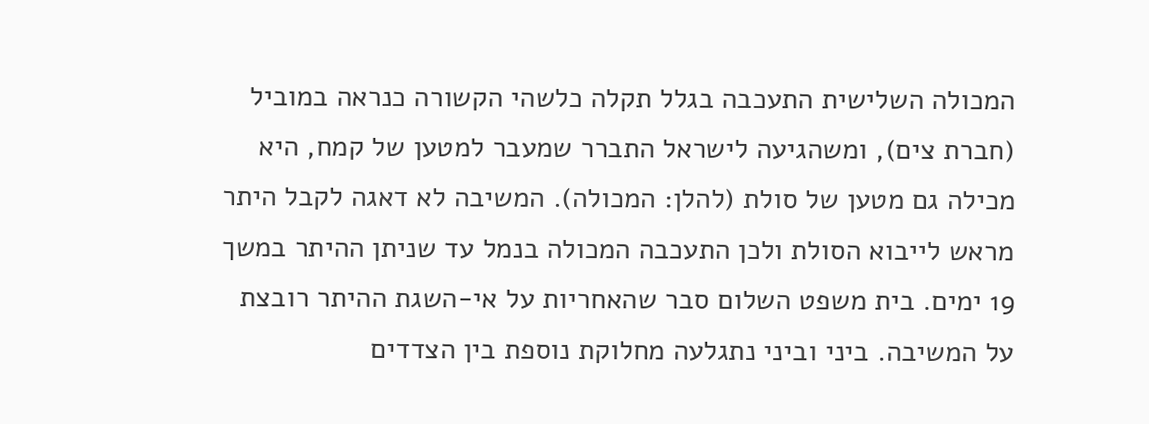המכולה השלישית התעכבה בגלל תקלה כלשהי הקשורה כנראה במוביל (חברת צים), ומשהגיעה לישראל התברר שמעבר למטען של קמח, היא מכילה גם מטען של סולת (להלן: המכולה). המשיבה לא דאגה לקבל היתר מראש לייבוא הסולת ולכן התעכבה המכולה בנמל עד שניתן ההיתר במשך 19 ימים. בית משפט השלום סבר שהאחריות על אי-השגת ההיתר רובצת על המשיבה. ביני וביני נתגלעה מחלוקת נוספת בין הצדדים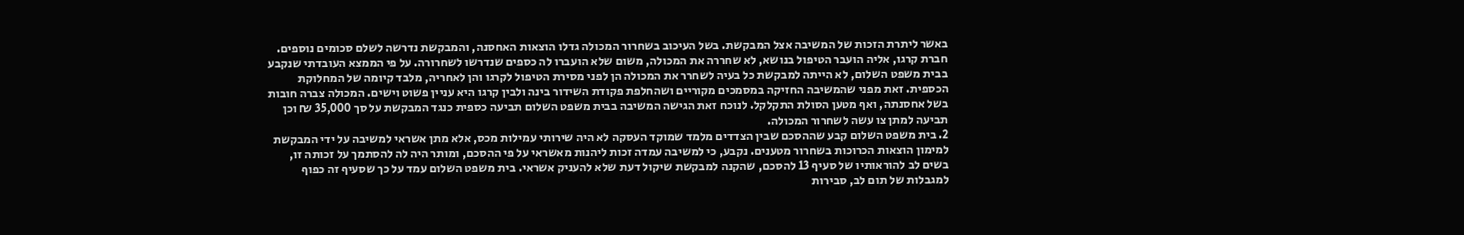באשר ליתרת הזכות של המשיבה אצל המבקשת. בשל העיכוב בשחרור המכולה גדלו הוצאות האחסנה, והמבקשת נדרשה לשלם סכומים נוספים. חברת קרגו, אליה הועבר הטיפול בנושא, לא שחררה את המכולה, משום שלא הועברו לה כספים שנדרשו לשחרורה. על פי הממצא העובדתי שנקבע בבית משפט השלום, לא הייתה למבקשת כל בעיה לשחרר את המכולה הן לפני מסירת הטיפול לקרגו והן לאחריה, מלבד קיומה של המחלוקת הכספית. זאת מפני שהמשיבה החזיקה במסמכים מקוריים ושהחלפת פקודת השידור בינה ולבין קרגו היא עניין פשוט וישים. המכולה צברה חובות בשל אחסנתה, ואף מטען הסולת התקלקל. לנוכח זאת הגישה המשיבה בבית משפט השלום תביעה כספית כנגד המבקשת על סך 35,000 ₪ וכן תביעה למתן צו עשה לשחרור המכולה.
2. בית משפט השלום קבע שההסכם שבין הצדדים מלמד שמוקד העסקה לא היה שירותי עמילות מכס, אלא מתן אשראי למשיבה על ידי המבקשת למימון הוצאות הכרוכות בשחרור מטענים. נקבע, כי למשיבה עמדה זכות ליהנות מאשראי על פי ההסכם, ומותר היה לה להסתמך על זכותה זו, בשים לב להוראותיו של סעיף 13 להסכם, שהקנה למבקשת שיקול דעת שלא להעניק אשראי. בית משפט השלום עמד על כך שסעיף זה כפוף למגבלות של תום לב, סבירות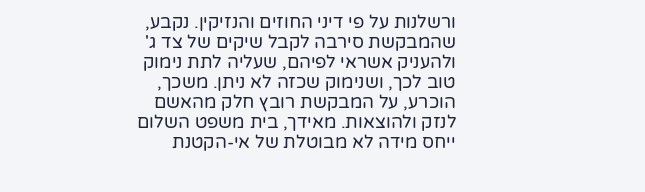ורשלנות על פי דיני החוזים והנזיקין. נקבע, שהמבקשת סירבה לקבל שיקים של צד ג' ולהעניק אשראי לפיהם, שעליה לתת נימוק טוב לכך, ושנימוק שכזה לא ניתן. משכך, הוכרע, על המבקשת רובץ חלק מהאשם לנזק ולהוצאות. מאידך, בית משפט השלום ייחס מידה לא מבוטלת של אי-הקטנת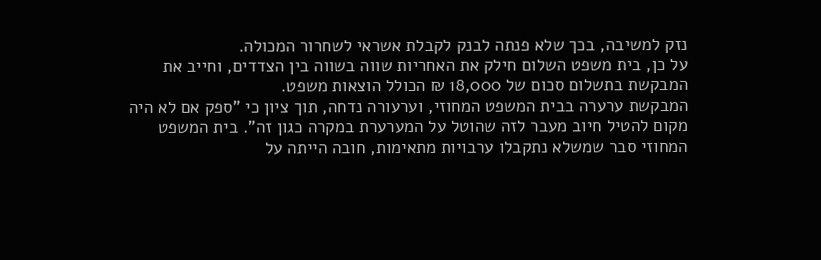נזק למשיבה, בכך שלא פנתה לבנק לקבלת אשראי לשחרור המכולה.
על כן, בית משפט השלום חילק את האחריות שווה בשווה בין הצדדים, וחייב את המבקשת בתשלום סכום של 18,000 ₪ הכולל הוצאות משפט.
המבקשת ערערה בבית המשפט המחוזי, וערעורה נדחה, תוך ציון כי "ספק אם לא היה מקום להטיל חיוב מעבר לזה שהוטל על המערערת במקרה כגון זה". בית המשפט המחוזי סבר שמשלא נתקבלו ערבויות מתאימות, חובה הייתה על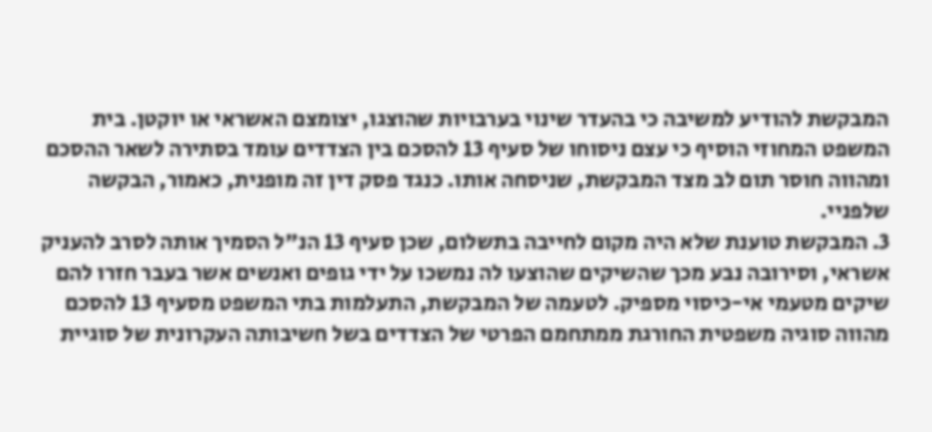המבקשת להודיע למשיבה כי בהעדר שינוי בערבויות שהוצגו, יצומצם האשראי או יוקטן. בית המשפט המחוזי הוסיף כי עצם ניסוחו של סעיף 13 להסכם בין הצדדים עומד בסתירה לשאר ההסכם ומהווה חוסר תום לב מצד המבקשת, שניסחה אותו. כנגד פסק דין זה מופנית, כאמור, הבקשה שלפניי.
3. המבקשת טוענת שלא היה מקום לחייבה בתשלום, שכן סעיף 13 הנ"ל הסמיך אותה לסרב להעניק אשראי, וסירובה נבע מכך שהשיקים שהוצעו לה נמשכו על ידי גופים ואנשים אשר בעבר חזרו להם שיקים מטעמי אי-כיסוי מספיק. לטעמה של המבקשת, התעלמות בתי המשפט מסעיף 13 להסכם מהווה סוגיה משפטית החורגת ממתחמם הפרטי של הצדדים בשל חשיבותה העקרונית של סוגיית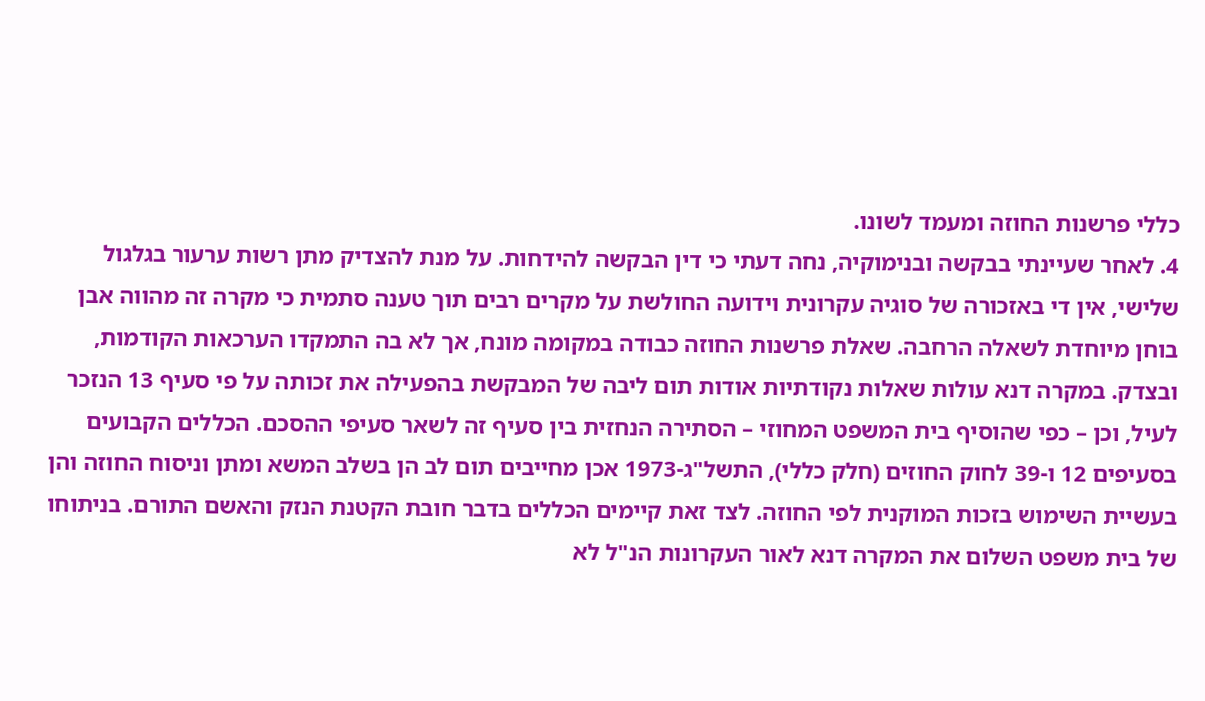כללי פרשנות החוזה ומעמד לשונו.
4. לאחר שעיינתי בבקשה ובנימוקיה, נחה דעתי כי דין הבקשה להידחות. על מנת להצדיק מתן רשות ערעור בגלגול שלישי, אין די באזכורה של סוגיה עקרונית וידועה החולשת על מקרים רבים תוך טענה סתמית כי מקרה זה מהווה אבן בוחן מיוחדת לשאלה הרחבה. שאלת פרשנות החוזה כבודה במקומה מונח, אך לא בה התמקדו הערכאות הקודמות, ובצדק. במקרה דנא עולות שאלות נקודתיות אודות תום ליבה של המבקשת בהפעילה את זכותה על פי סעיף 13 הנזכר לעיל, וכן – כפי שהוסיף בית המשפט המחוזי – הסתירה הנחזית בין סעיף זה לשאר סעיפי ההסכם. הכללים הקבועים בסעיפים 12 ו-39 לחוק החוזים (חלק כללי), התשל"ג-1973 אכן מחייבים תום לב הן בשלב המשא ומתן וניסוח החוזה והן בעשיית השימוש בזכות המוקנית לפי החוזה. לצד זאת קיימים הכללים בדבר חובת הקטנת הנזק והאשם התורם. בניתוחו של בית משפט השלום את המקרה דנא לאור העקרונות הנ"ל לא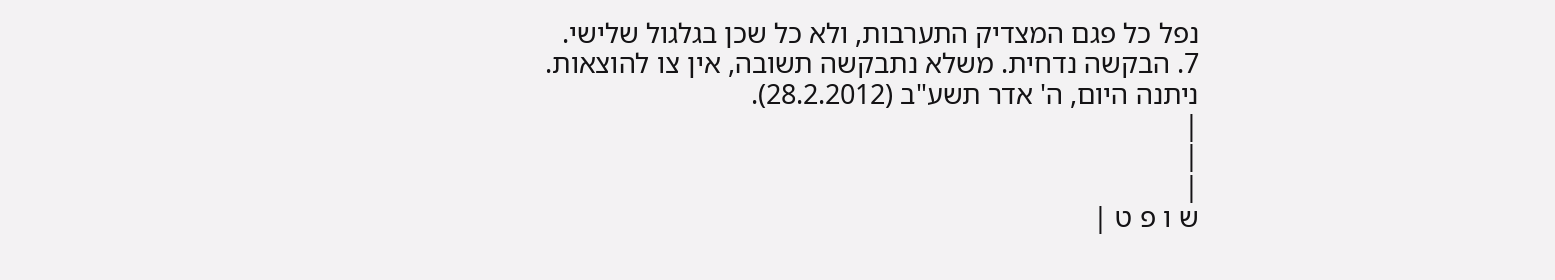נפל כל פגם המצדיק התערבות, ולא כל שכן בגלגול שלישי.
7. הבקשה נדחית. משלא נתבקשה תשובה, אין צו להוצאות.
ניתנה היום, ה' אדר תשע"ב (28.2.2012).
|
|
|
ש ו פ ט |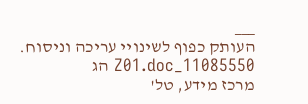___
העותק כפוף לשינויי עריכה וניסוח. 11085550_Z01.doc הג
מרכז מידע, טל'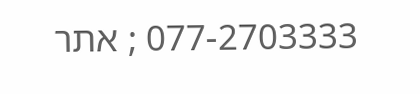077-2703333 ; אתר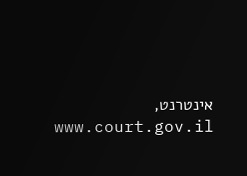אינטרנט, www.court.gov.il